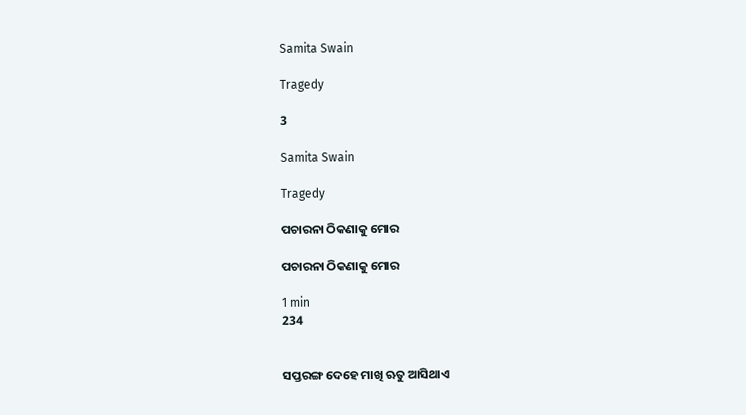Samita Swain

Tragedy

3

Samita Swain

Tragedy

ପଚାରନା ଠିକଣାକୁ ମୋର

ପଚାରନା ଠିକଣାକୁ ମୋର

1 min
234


ସପ୍ତରଙ୍ଗ ଦେହେ ମାଖି ଋତୁ ଆସିଥାଏ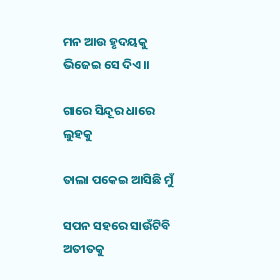ମନ ଆଉ ହୃଦୟକୁ ଭିଜେଇ ସେ ଦିଏ।।

ଗାରେ ସିନ୍ଦୂର ଧାରେ ଲୁହକୁ

ତାଲା ପକେଇ ଆସିଛି ମୁଁ

ସପନ ସହରେ ସାଉଁଟିବି ଅତୀତକୁ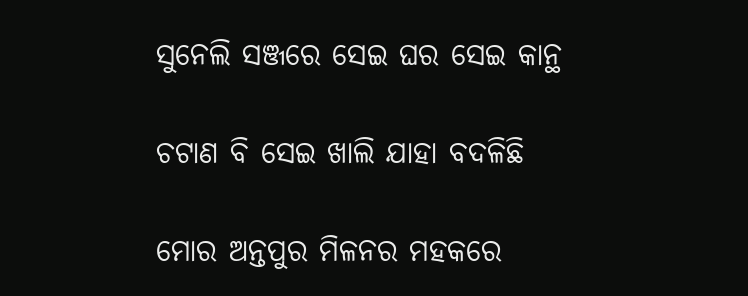ସୁନେଲି ସଞ୍ଜରେ ସେଇ ଘର ସେଇ କାନ୍ଥ

ଚଟାଣ ବି ସେଇ ଖାଲି ଯାହା ବଦଳିଛି

ମୋର ଅନ୍ତପୁର ମିଳନର ମହକରେ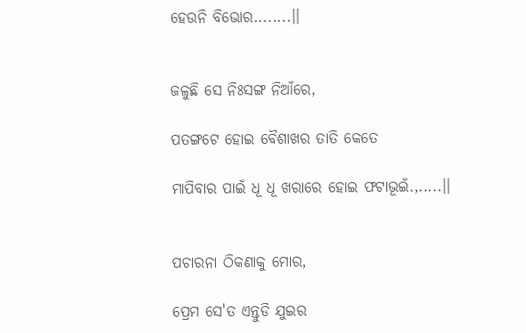ହେଉନି ବିଭୋର........।।


ଜଳୁଛି ସେ ନିଃସଙ୍ଗ ନିଆଁରେ,

ପତଙ୍ଗଟେ ହୋଇ ବୈଶାଖର ତାତି କେତେ

ମାପିବାର ପାଇଁ ଧୂ ଧୂ ଖରାରେ ହୋଇ ଫଟାଭୂଇଁ.,.....।।


ପଚାରନା ଠିକଣାକୁ ମୋର,

ପ୍ରେମ ସେ'ତ ଏନ୍ତୁଡି ଯୁଇର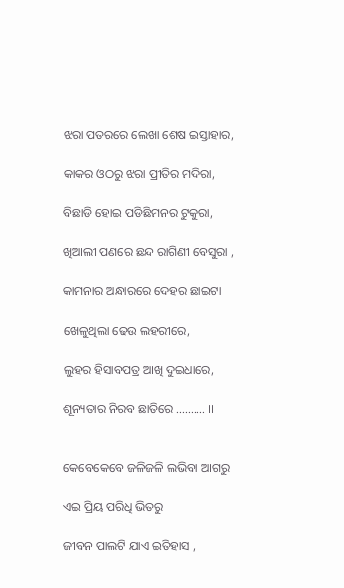ଝରା ପତରରେ ଲେଖା ଶେଷ ଇସ୍ତାହାର,

କାକର ଓଠରୁ ଝରା ପ୍ରୀତିର ମଦିରା,

ବିଛାଡି ହୋଇ ପଡିଛିମନର ଟୁକୁରା,

ଖିଆଲୀ ପଣରେ ଛନ୍ଦ ରାଗିଣୀ ବେସୁରା ,

କାମନାର ଅନ୍ଧାରରେ ଦେହର ଛାଇଟା

ଖେଳୁଥିଲା ଢେଉ ଲହରୀରେ,

ଲୁହର ହିସାବପତ୍ର ଆଖି ଦୁଇଧାରେ,

ଶୂନ୍ୟତାର ନିରବ ଛାତିରେ .......... ।।


କେବେକେବେ ଜଳିଜଳି ଲଭିବା ଆଗରୁ

ଏଇ ପ୍ରିୟ ପରିଧି ଭିତରୁ

ଜୀବନ ପାଲଟି ଯାଏ ଇତିହାସ ,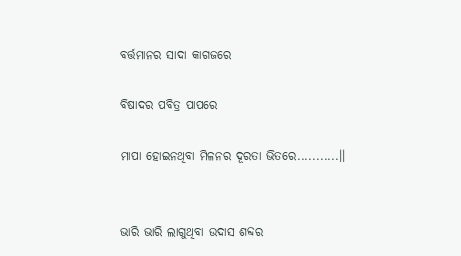ବର୍ତ୍ତମାନର ସାଦା କାଗଜରେ

ବିଷାଦର ପବିତ୍ର ପାପରେ

ମାପା ହୋଇନଥିବା ମିଳନର ଦୂରତା ଭିତରେ...........।।


ଭାରି ଭାରି ଲାଗୁଥିବା ଉଦାସ ଶବ୍ଦର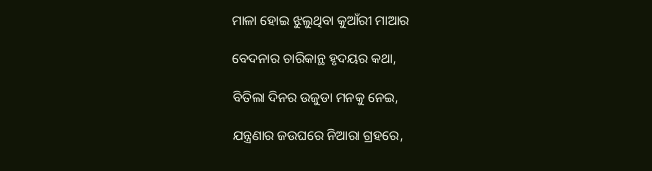ମାଳା ହୋଇ ଝୁଲୁଥିବା କୁଆଁରୀ ମାଆର

ବେଦନାର ଚାରିକାନ୍ଥ ହୃଦୟର କଥା,

ବିତିଲା ଦିନର ଉଜୁଡା ମନକୁ ନେଇ,

ଯନ୍ତ୍ରଣାର ଜଉଘରେ ନିଆରା ଗ୍ରହରେ,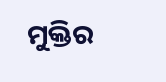ମୁକ୍ତିର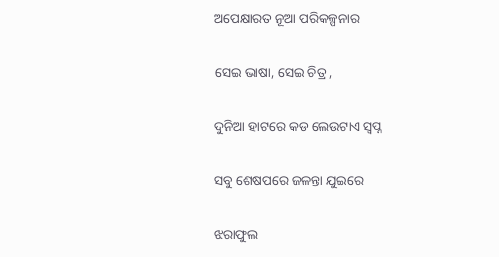ଅପେକ୍ଷାରତ ନୂଆ ପରିକଳ୍ପନାର

ସେଇ ଭାଷା, ସେଇ ଚିତ୍ର ,

ଦୁନିଆ ହାଟରେ କଡ ଲେଉଟାଏ ସ୍ବପ୍ନ

ସବୁ ଶେଷପରେ ଜଳନ୍ତା ଯୁଇରେ

ଝରାଫୁଲ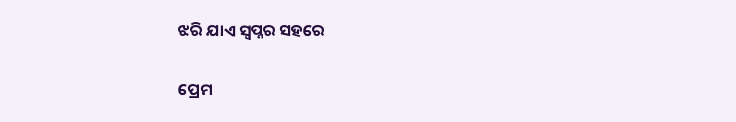ଝରି ଯାଏ ସ୍ବପ୍ନର ସହରେ

ପ୍ରେମ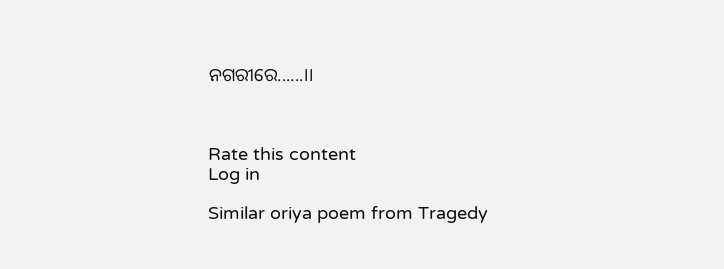ନଗରୀରେ......।।



Rate this content
Log in

Similar oriya poem from Tragedy